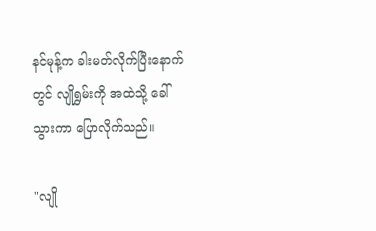နင်မုန့်က ခါးမတ်လိုက်ပြီးနောက်တွင် လျိုရွှမ်းကို အထဲသို့ ခေါ်သွားကာ ပြောလိုက်သည်။

"လျို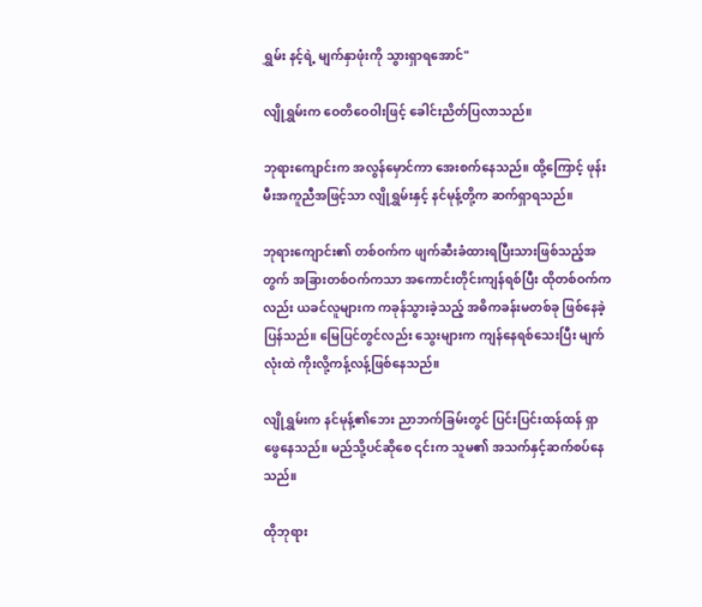ရွှမ်း နင့်ရဲ့ မျက်နှာဖုံးကို သွားရှာရအောင်"

လျိုရွှမ်းက ဝေတိဝေဝါးဖြင့် ခေါင်းညိတ်ပြလာသည်။

ဘုရားကျောင်းက အလွန်မှောင်ကာ အေးစက်နေသည်။ ထို့ကြောင့် ဖုန်းမီးအကူညီအဖြင့်သာ လျိုရွှမ်းနှင့် နင်မုန့်တို့က ဆက်ရှာရသည်။

ဘုရားကျောင်း၏ တစ်ဝက်က ဖျက်ဆီးခံထားရပြီးသားဖြစ်သည့်အတွက် အခြားတစ်ဝက်ကသာ အကောင်းတိုင်းကျန်ရစ်ပြီး ထိုတစ်ဝက်ကလည်း ယခင်လူများက ကခုန်သွားခဲ့သည့် အဓိကခန်းမတစ်ခု ဖြစ်နေခဲ့ပြန်သည်။ မြေပြင်တွင်လည်း သွေးများက ကျန်နေရစ်သေးပြီး မျက်လုံးထဲ ကိုးလို့ကန့်လန့်ဖြစ်နေသည်။

လျိုရွှမ်းက နင်မုန့်၏ဘေး ညာဘက်ခြမ်းတွင် ပြင်းပြင်းထန်ထန် ရှာဖွေနေသည်။ မည်သို့ပင်ဆိုစေ ၎င်းက သူမ၏ အသက်နှင့်ဆက်စပ်နေသည်။

ထိုဘုရား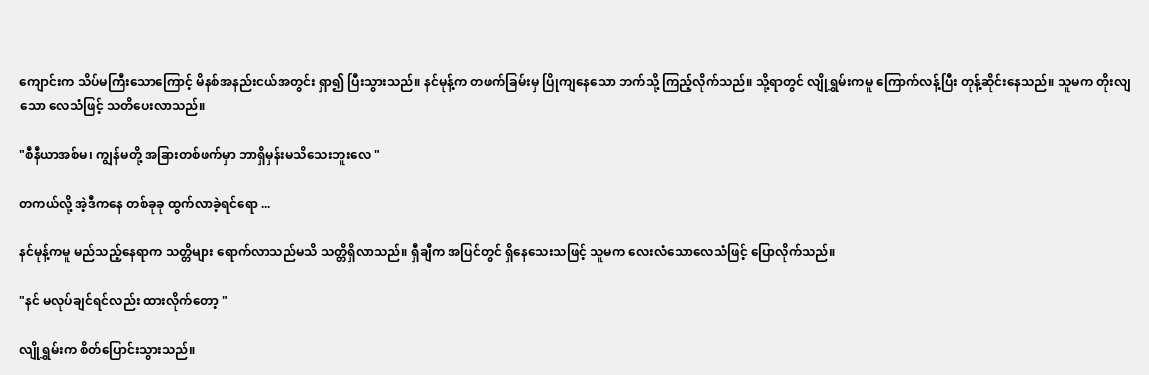ကျောင်းက သိပ်မကြီးသောကြောင့် မိနစ်အနည်းငယ်အတွင်း ရှာ၍ ပြီးသွားသည်။ နင်မုန့်က တဖက်ခြမ်းမှ ပြိုကျနေသော ဘက်သို့ ကြည့်လိုက်သည်။ သို့ရာတွင် လျိုရွှမ်းကမူ ကြောက်လန့်ပြီး တုန့်ဆိုင်းနေသည်။ သူမက တိုးလျသော လေသံဖြင့် သတိပေးလာသည်။

"စီနီယာအစ်မ၊ ကျွန်မတို့ အခြားတစ်ဖက်မှာ ဘာရှိမှန်းမသိသေးဘူးလေ "

တကယ်လို့ အဲ့ဒီကနေ တစ်ခုခု ထွက်လာခဲ့ရင်ရော ...

နင်မုန့်ကမူ မည်သည့်နေရာက သတ္တိများ ရောက်လာသည်မသိ သတ္တိရှိလာသည်။ ရှီချီက အပြင်တွင် ရှိနေသေးသဖြင့် သူမက လေးလံသောလေသံဖြင့် ပြောလိုက်သည်။

"နင် မလုပ်ချင်ရင်လည်း ထားလိုက်တော့ "

လျိုရွှမ်းက စိတ်ပြောင်းသွားသည်။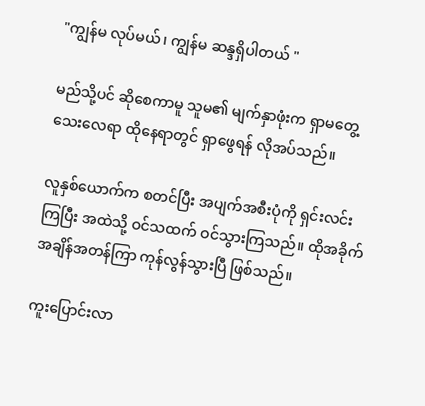"ကျွန်မ လုပ်မယ်၊ ကျွန်မ ဆန္ဒရှိပါတယ် "

မည်သို့ပင် ဆိုစေကာမူ သူမ၏ မျက်နှာဖုံးက ရှာမတွေ့သေးလေရာ ထိုနေရာတွင် ရှာဖွေရန် လိုအပ်သည်။

လူနှစ်ယောက်က စတင်ပြီး အပျက်အစီးပုံကို ရှင်းလင်းကြပြီး အထဲသို့ ဝင်သထက် ဝင်သွားကြသည်။ ထိုအခိုက် အချိန်အတန်ကြာ ကုန်လွန်သွားပြီ ဖြစ်သည်။

ကူးပြောင်းလာ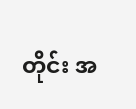တိုင်း အ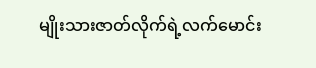မျိုးသားဇာတ်လိုက်ရဲ့လက်မောင်း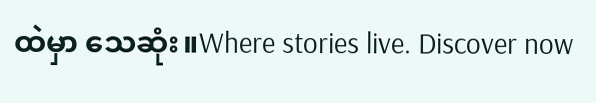ထဲမှာ သေဆုံး။Where stories live. Discover now